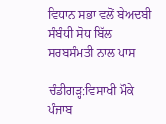ਵਿਧਾਨ ਸਭਾ ਵਲੋਂ ਬੇਅਦਬੀ ਸੰਬੰਧੀ ਸੋਧ ਬਿੱਲ ਸਰਬਸੰਮਤੀ ਨਾਲ ਪਾਸ

ਚੰਡੀਗੜ੍ਹ:ਵਿਸਾਖੀ ਮੌਕੇ ਪੰਜਾਬ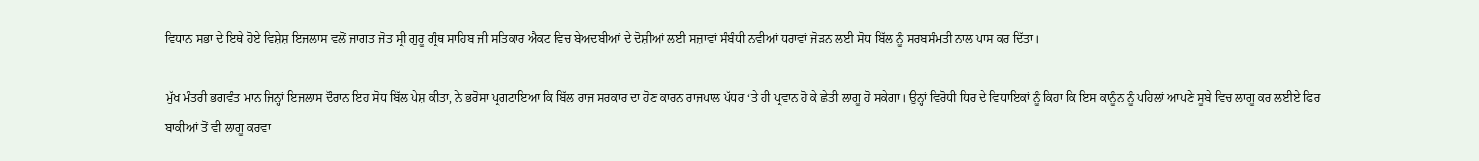ਵਿਧਾਨ ਸਭਾ ਦੇ ਇਥੇ ਹੋਏ ਵਿਸ਼ੇਸ਼ ਇਜਲਾਸ ਵਲੋਂ ਜਾਗਤ ਜੋਤ ਸ੍ਰੀ ਗੁਰੂ ਗ੍ਰੰਥ ਸਾਹਿਬ ਜੀ ਸਤਿਕਾਰ ਐਕਟ ਵਿਚ ਬੇਅਦਬੀਆਂ ਦੇ ਦੋਸ਼ੀਆਂ ਲਈ ਸਜ਼ਾਵਾਂ ਸੰਬੰਧੀ ਨਵੀਆਂ ਧਰਾਵਾਂ ਜੋੜਨ ਲਈ ਸੋਧ ਬਿੱਲ ਨੂੰ ਸਰਬਸੰਮਤੀ ਨਾਲ ਪਾਸ ਕਰ ਦਿੱਤਾ।

ਮੁੱਖ ਮੰਤਰੀ ਭਗਵੰਤ ਮਾਨ ਜਿਨ੍ਹਾਂ ਇਜਲਾਸ ਦੌਰਾਨ ਇਹ ਸੋਧ ਬਿੱਲ ਪੇਸ਼ ਕੀਤਾ, ਨੇ ਭਰੋਸਾ ਪ੍ਰਗਟਾਇਆ ਕਿ ਬਿੱਲ ਰਾਜ ਸਰਕਾਰ ਦਾ ਹੋਣ ਕਾਰਨ ਰਾਜਪਾਲ ਪੱਧਰ ‘ਤੇ ਹੀ ਪ੍ਰਵਾਨ ਹੋ ਕੇ ਛੇਤੀ ਲਾਗੂ ਹੋ ਸਕੇਗਾ। ਉਨ੍ਹਾਂ ਵਿਰੋਧੀ ਧਿਰ ਦੇ ਵਿਧਾਇਕਾਂ ਨੂੰ ਕਿਹਾ ਕਿ ਇਸ ਕਾਨੂੰਨ ਨੂੰ ਪਹਿਲਾਂ ਆਪਣੇ ਸੂਬੇ ਵਿਚ ਲਾਗੂ ਕਰ ਲਈਏ ਫਿਰ ਬਾਕੀਆਂ ਤੋਂ ਵੀ ਲਾਗੂ ਕਰਵਾ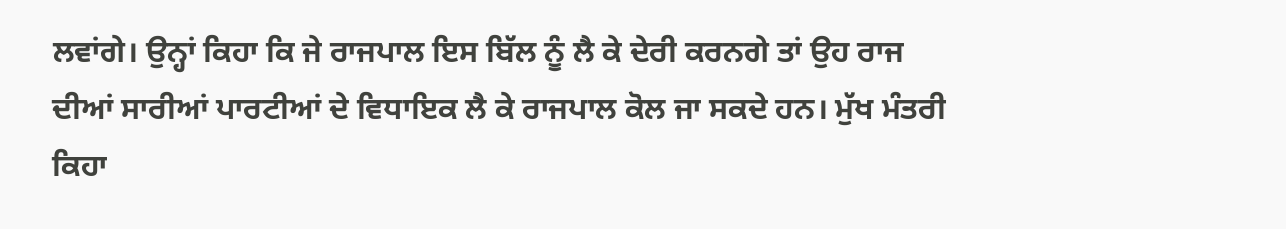ਲਵਾਂਗੇ। ਉਨ੍ਹਾਂ ਕਿਹਾ ਕਿ ਜੇ ਰਾਜਪਾਲ ਇਸ ਬਿੱਲ ਨੂੰ ਲੈ ਕੇ ਦੇਰੀ ਕਰਨਗੇ ਤਾਂ ਉਹ ਰਾਜ ਦੀਆਂ ਸਾਰੀਆਂ ਪਾਰਟੀਆਂ ਦੇ ਵਿਧਾਇਕ ਲੈ ਕੇ ਰਾਜਪਾਲ ਕੋਲ ਜਾ ਸਕਦੇ ਹਨ। ਮੁੱਖ ਮੰਤਰੀ ਕਿਹਾ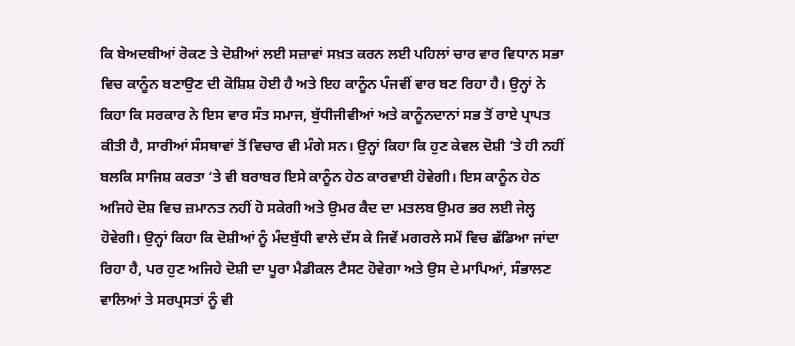ਕਿ ਬੇਅਦਬੀਆਂ ਰੋਕਣ ਤੇ ਦੋਸ਼ੀਆਂ ਲਈ ਸਜ਼ਾਵਾਂ ਸਖ਼ਤ ਕਰਨ ਲਈ ਪਹਿਲਾਂ ਚਾਰ ਵਾਰ ਵਿਧਾਨ ਸਭਾ ਵਿਚ ਕਾਨੂੰਨ ਬਣਾਉਣ ਦੀ ਕੋਸ਼ਿਸ਼ ਹੋਈ ਹੈ ਅਤੇ ਇਹ ਕਾਨੂੰਨ ਪੰਜਵੀਂ ਵਾਰ ਬਣ ਰਿਹਾ ਹੈ। ਉਨ੍ਹਾਂ ਨੇ ਕਿਹਾ ਕਿ ਸਰਕਾਰ ਨੇ ਇਸ ਵਾਰ ਸੰਤ ਸਮਾਜ, ਬੁੱਧੀਜੀਵੀਆਂ ਅਤੇ ਕਾਨੂੰਨਦਾਨਾਂ ਸਭ ਤੋਂ ਰਾਏ ਪ੍ਰਾਪਤ ਕੀਤੀ ਹੈ, ਸਾਰੀਆਂ ਸੰਸਥਾਵਾਂ ਤੋਂ ਵਿਚਾਰ ਵੀ ਮੰਗੇ ਸਨ। ਉਨ੍ਹਾਂ ਕਿਹਾ ਕਿ ਹੁਣ ਕੇਵਲ ਦੋਸ਼ੀ ‘ਤੇ ਹੀ ਨਹੀਂ ਬਲਕਿ ਸਾਜਿਸ਼ ਕਰਤਾ ‘ਤੇ ਵੀ ਬਰਾਬਰ ਇਸੇ ਕਾਨੂੰਨ ਹੇਠ ਕਾਰਵਾਈ ਹੋਵੇਗੀ। ਇਸ ਕਾਨੂੰਨ ਹੇਠ ਅਜਿਹੇ ਦੋਸ਼ ਵਿਚ ਜ਼ਮਾਨਤ ਨਹੀਂ ਹੋ ਸਕੇਗੀ ਅਤੇ ਉਮਰ ਕੈਦ ਦਾ ਮਤਲਬ ਉਮਰ ਭਰ ਲਈ ਜੇਲ੍ਹ ਹੋਵੇਗੀ। ਉਨ੍ਹਾਂ ਕਿਹਾ ਕਿ ਦੋਸ਼ੀਆਂ ਨੂੰ ਮੰਦਬੁੱਧੀ ਵਾਲੇ ਦੱਸ ਕੇ ਜਿਵੇਂ ਮਗਰਲੇ ਸਮੇਂ ਵਿਚ ਛੱਡਿਆ ਜਾਂਦਾ ਰਿਹਾ ਹੈ, ਪਰ ਹੁਣ ਅਜਿਹੇ ਦੋਸ਼ੀ ਦਾ ਪੂਰਾ ਮੈਡੀਕਲ ਟੈਸਟ ਹੋਵੇਗਾ ਅਤੇ ਉਸ ਦੇ ਮਾਪਿਆਂ, ਸੰਭਾਲਣ ਵਾਲਿਆਂ ਤੇ ਸਰਪ੍ਰਸਤਾਂ ਨੂੰ ਵੀ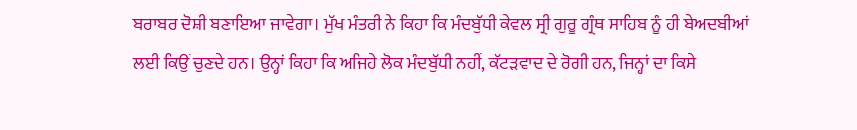ਬਰਾਬਰ ਦੋਸ਼ੀ ਬਣਾਇਆ ਜਾਵੇਗਾ। ਮੁੱਖ ਮੰਤਰੀ ਨੇ ਕਿਹਾ ਕਿ ਮੰਦਬੁੱਧੀ ਕੇਵਲ ਸ੍ਰੀ ਗੁਰੂ ਗ੍ਰੰਥ ਸਾਹਿਬ ਨੂੰ ਹੀ ਬੇਅਦਬੀਆਂ ਲਈ ਕਿਉਂ ਚੁਣਦੇ ਹਨ। ਉਨ੍ਹਾਂ ਕਿਹਾ ਕਿ ਅਜਿਹੇ ਲੋਕ ਮੰਦਬੁੱਧੀ ਨਹੀਂ, ਕੱਟੜਵਾਦ ਦੇ ਰੋਗੀ ਹਨ, ਜਿਨ੍ਹਾਂ ਦਾ ਕਿਸੇ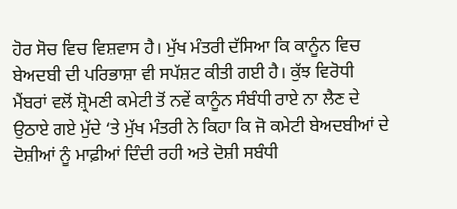ਹੋਰ ਸੋਚ ਵਿਚ ਵਿਸ਼ਵਾਸ ਹੈ। ਮੁੱਖ ਮੰਤਰੀ ਦੱਸਿਆ ਕਿ ਕਾਨੂੰਨ ਵਿਚ ਬੇਅਦਬੀ ਦੀ ਪਰਿਭਾਸ਼ਾ ਵੀ ਸਪੱਸ਼ਟ ਕੀਤੀ ਗਈ ਹੈ। ਕੁੱਝ ਵਿਰੋਧੀ ਮੈਂਬਰਾਂ ਵਲੋਂ ਸ਼੍ਰੋਮਣੀ ਕਮੇਟੀ ਤੋਂ ਨਵੇਂ ਕਾਨੂੰਨ ਸੰਬੰਧੀ ਰਾਏ ਨਾ ਲੈਣ ਦੇ ਉਠਾਏ ਗਏ ਮੁੱਦੇ ‘ਤੇ ਮੁੱਖ ਮੰਤਰੀ ਨੇ ਕਿਹਾ ਕਿ ਜੋ ਕਮੇਟੀ ਬੇਅਦਬੀਆਂ ਦੇ ਦੋਸ਼ੀਆਂ ਨੂੰ ਮਾਫ਼ੀਆਂ ਦਿੰਦੀ ਰਹੀ ਅਤੇ ਦੋਸ਼ੀ ਸਬੰਧੀ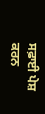ਸਫ਼ਾਈ ਪੇਸ਼ ਕਰਨ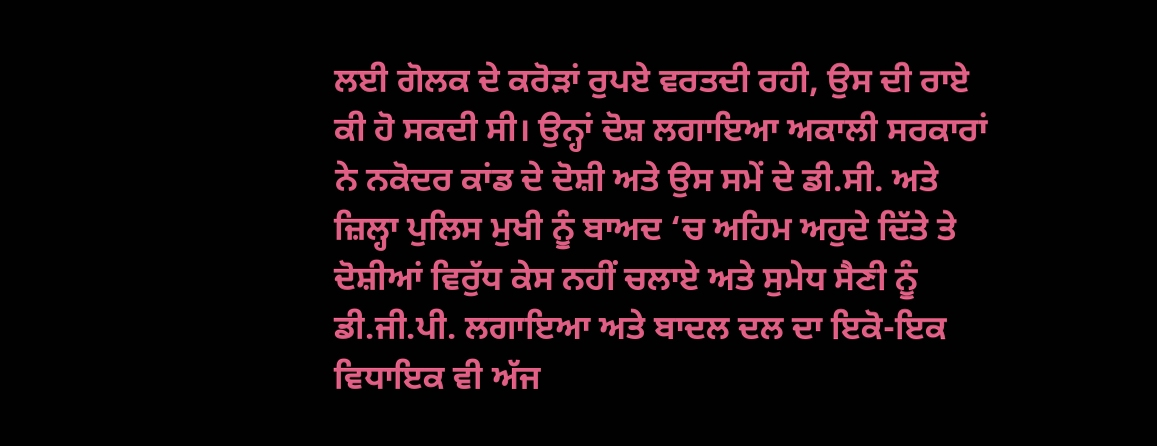ਲਈ ਗੋਲਕ ਦੇ ਕਰੋੜਾਂ ਰੁਪਏ ਵਰਤਦੀ ਰਹੀ, ਉਸ ਦੀ ਰਾਏ ਕੀ ਹੋ ਸਕਦੀ ਸੀ। ਉਨ੍ਹਾਂ ਦੋਸ਼ ਲਗਾਇਆ ਅਕਾਲੀ ਸਰਕਾਰਾਂ ਨੇ ਨਕੋਦਰ ਕਾਂਡ ਦੇ ਦੋਸ਼ੀ ਅਤੇ ਉਸ ਸਮੇਂ ਦੇ ਡੀ.ਸੀ. ਅਤੇ ਜ਼ਿਲ੍ਹਾ ਪੁਲਿਸ ਮੁਖੀ ਨੂੰ ਬਾਅਦ ‘ਚ ਅਹਿਮ ਅਹੁਦੇ ਦਿੱਤੇ ਤੇ ਦੋਸ਼ੀਆਂ ਵਿਰੁੱਧ ਕੇਸ ਨਹੀਂ ਚਲਾਏ ਅਤੇ ਸੁਮੇਧ ਸੈਣੀ ਨੂੰ ਡੀ.ਜੀ.ਪੀ. ਲਗਾਇਆ ਅਤੇ ਬਾਦਲ ਦਲ ਦਾ ਇਕੋ-ਇਕ ਵਿਧਾਇਕ ਵੀ ਅੱਜ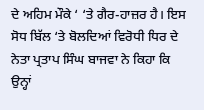ਦੇ ਅਹਿਮ ਮੌਕੇ ‘ ‘ਤੇ ਗੈਰ-ਹਾਜ਼ਰ ਹੈ। ਇਸ ਸੋਧ ਬਿੱਲ ‘ਤੇ ਬੋਲਦਿਆਂ ਵਿਰੋਧੀ ਧਿਰ ਦੇ ਨੇਤਾ ਪ੍ਰਤਾਪ ਸਿੰਘ ਬਾਜਵਾ ਨੇ ਕਿਹਾ ਕਿ ਉਨ੍ਹਾਂ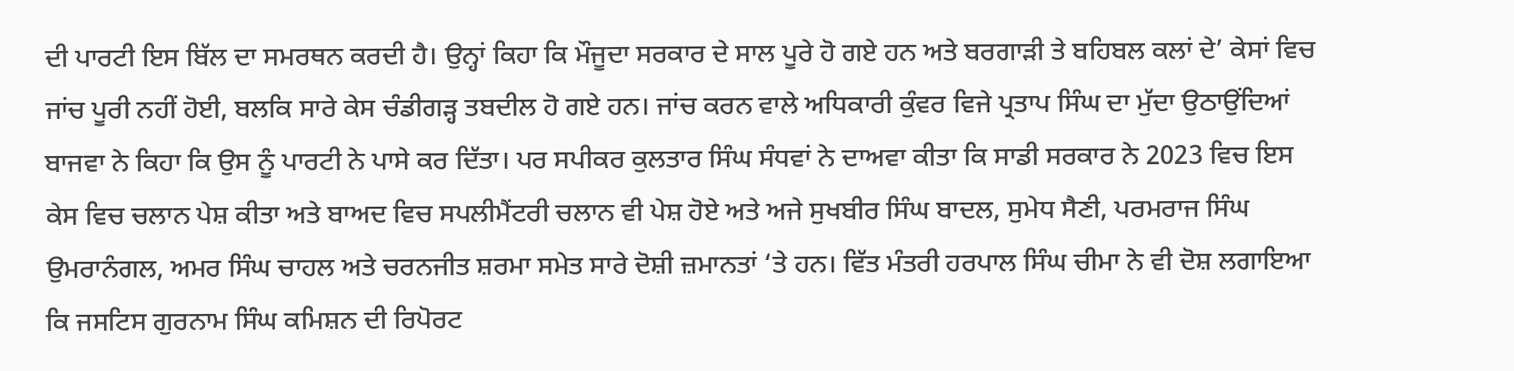ਦੀ ਪਾਰਟੀ ਇਸ ਬਿੱਲ ਦਾ ਸਮਰਥਨ ਕਰਦੀ ਹੈ। ਉਨ੍ਹਾਂ ਕਿਹਾ ਕਿ ਮੌਜੂਦਾ ਸਰਕਾਰ ਦੇ ਸਾਲ ਪੂਰੇ ਹੋ ਗਏ ਹਨ ਅਤੇ ਬਰਗਾੜੀ ਤੇ ਬਹਿਬਲ ਕਲਾਂ ਦੇ’ ਕੇਸਾਂ ਵਿਚ ਜਾਂਚ ਪੂਰੀ ਨਹੀਂ ਹੋਈ, ਬਲਕਿ ਸਾਰੇ ਕੇਸ ਚੰਡੀਗੜ੍ਹ ਤਬਦੀਲ ਹੋ ਗਏ ਹਨ। ਜਾਂਚ ਕਰਨ ਵਾਲੇ ਅਧਿਕਾਰੀ ਕੁੰਵਰ ਵਿਜੇ ਪ੍ਰਤਾਪ ਸਿੰਘ ਦਾ ਮੁੱਦਾ ਉਠਾਉਂਦਿਆਂ ਬਾਜਵਾ ਨੇ ਕਿਹਾ ਕਿ ਉਸ ਨੂੰ ਪਾਰਟੀ ਨੇ ਪਾਸੇ ਕਰ ਦਿੱਤਾ। ਪਰ ਸਪੀਕਰ ਕੁਲਤਾਰ ਸਿੰਘ ਸੰਧਵਾਂ ਨੇ ਦਾਅਵਾ ਕੀਤਾ ਕਿ ਸਾਡੀ ਸਰਕਾਰ ਨੇ 2023 ਵਿਚ ਇਸ ਕੇਸ ਵਿਚ ਚਲਾਨ ਪੇਸ਼ ਕੀਤਾ ਅਤੇ ਬਾਅਦ ਵਿਚ ਸਪਲੀਮੈਂਟਰੀ ਚਲਾਨ ਵੀ ਪੇਸ਼ ਹੋਏ ਅਤੇ ਅਜੇ ਸੁਖਬੀਰ ਸਿੰਘ ਬਾਦਲ, ਸੁਮੇਧ ਸੈਣੀ, ਪਰਮਰਾਜ ਸਿੰਘ ਉਮਰਾਨੰਗਲ, ਅਮਰ ਸਿੰਘ ਚਾਹਲ ਅਤੇ ਚਰਨਜੀਤ ਸ਼ਰਮਾ ਸਮੇਤ ਸਾਰੇ ਦੋਸ਼ੀ ਜ਼ਮਾਨਤਾਂ ‘ਤੇ ਹਨ। ਵਿੱਤ ਮੰਤਰੀ ਹਰਪਾਲ ਸਿੰਘ ਚੀਮਾ ਨੇ ਵੀ ਦੋਸ਼ ਲਗਾਇਆ ਕਿ ਜਸਟਿਸ ਗੁਰਨਾਮ ਸਿੰਘ ਕਮਿਸ਼ਨ ਦੀ ਰਿਪੋਰਟ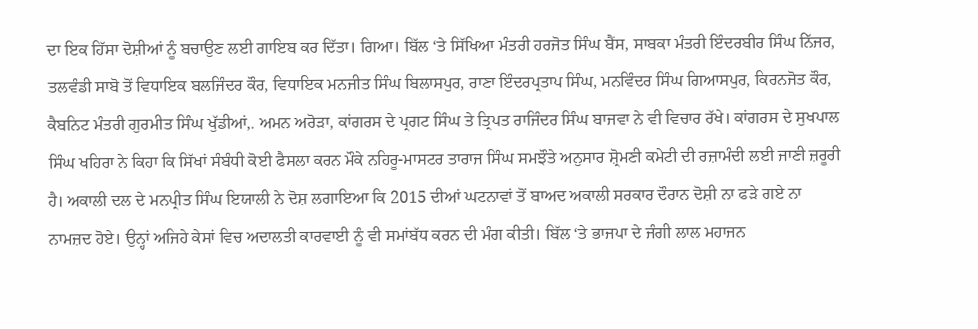ਦਾ ਇਕ ਹਿੱਸਾ ਦੋਸ਼ੀਆਂ ਨੂੰ ਬਚਾਉਣ ਲਈ ਗਾਇਬ ਕਰ ਦਿੱਤਾ। ਗਿਆ। ਬਿੱਲ ‘ਤੇ ਸਿੱਖਿਆ ਮੰਤਰੀ ਹਰਜੋਤ ਸਿੰਘ ਬੈਂਸ, ਸਾਬਕਾ ਮੰਤਰੀ ਇੰਦਰਬੀਰ ਸਿੰਘ ਨਿੱਜਰ, ਤਲਵੰਡੀ ਸਾਬੋ ਤੋਂ ਵਿਧਾਇਕ ਬਲਜਿੰਦਰ ਕੌਰ, ਵਿਧਾਇਕ ਮਨਜੀਤ ਸਿੰਘ ਬਿਲਾਸਪੁਰ, ਰਾਣਾ ਇੰਦਰਪ੍ਰਤਾਪ ਸਿੰਘ, ਮਨਵਿੰਦਰ ਸਿੰਘ ਗਿਆਸਪੁਰ, ਕਿਰਨਜੋਤ ਕੌਰ, ਕੈਬਨਿਟ ਮੰਤਰੀ ਗੁਰਮੀਤ ਸਿੰਘ ਖੁੱਡੀਆਂ,. ਅਮਨ ਅਰੋੜਾ, ਕਾਂਗਰਸ ਦੇ ਪ੍ਰਗਟ ਸਿੰਘ ਤੇ ਤ੍ਰਿਪਤ ਰਾਜਿੰਦਰ ਸਿੰਘ ਬਾਜਵਾ ਨੇ ਵੀ ਵਿਚਾਰ ਰੱਖੇ। ਕਾਂਗਰਸ ਦੇ ਸੁਖਪਾਲ ਸਿੰਘ ਖਹਿਰਾ ਨੇ ਕਿਹਾ ਕਿ ਸਿੱਖਾਂ ਸੰਬੰਧੀ ਕੋਈ ਫੈਸਲਾ ਕਰਨ ਮੌਕੇ ਨਹਿਰੂ-ਮਾਸਟਰ ਤਾਰਾਜ ਸਿੰਘ ਸਮਝੌਤੇ ਅਨੁਸਾਰ ਸ਼੍ਰੋਮਣੀ ਕਮੇਟੀ ਦੀ ਰਜ਼ਾਮੰਦੀ ਲਈ ਜਾਣੀ ਜ਼ਰੂਰੀ ਹੈ। ਅਕਾਲੀ ਦਲ ਦੇ ਮਨਪ੍ਰੀਤ ਸਿੰਘ ਇਯਾਲੀ ਨੇ ਦੋਸ਼ ਲਗਾਇਆ ਕਿ 2015 ਦੀਆਂ ਘਟਨਾਵਾਂ ਤੋਂ ਬਾਅਦ ਅਕਾਲੀ ਸਰਕਾਰ ਦੌਰਾਨ ਦੋਸ਼ੀ ਨਾ ਫੜੇ ਗਏ ਨਾ ਨਾਮਜ਼ਦ ਹੋਏ। ਉਨ੍ਹਾਂ ਅਜਿਹੇ ਕੇਸਾਂ ਵਿਚ ਅਦਾਲਤੀ ਕਾਰਵਾਈ ਨੂੰ ਵੀ ਸਮਾਂਬੱਧ ਕਰਨ ਦੀ ਮੰਗ ਕੀਤੀ। ਬਿੱਲ ‘ਤੇ ਭਾਜਪਾ ਦੇ ਜੰਗੀ ਲਾਲ ਮਹਾਜਨ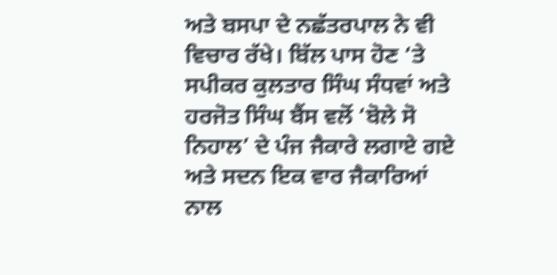ਅਤੇ ਬਸਪਾ ਦੇ ਨਛੱਤਰਪਾਲ ਨੇ ਵੀ ਵਿਚਾਰ ਰੱਖੇ। ਬਿੱਲ ਪਾਸ ਹੋਣ ‘ਤੇ ਸਪੀਕਰ ਕੁਲਤਾਰ ਸਿੰਘ ਸੰਧਵਾਂ ਅਤੇ ਹਰਜੋਤ ਸਿੰਘ ਬੈਂਸ ਵਲੋਂ ‘ਬੋਲੇ ਸੋ ਨਿਹਾਲ’ ਦੇ ਪੰਜ ਜੈਕਾਰੇ ਲਗਾਏ ਗਏ ਅਤੇ ਸਦਨ ਇਕ ਵਾਰ ਜੈਕਾਰਿਆਂ ਨਾਲ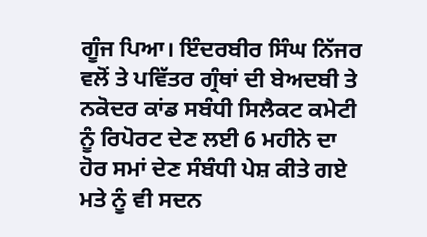ਗੂੰਜ ਪਿਆ। ਇੰਦਰਬੀਰ ਸਿੰਘ ਨਿੱਜਰ ਵਲੋਂ ਤੇ ਪਵਿੱਤਰ ਗ੍ਰੰਥਾਂ ਦੀ ਬੇਅਦਬੀ ਤੇ ਨਕੋਦਰ ਕਾਂਡ ਸਬੰਧੀ ਸਿਲੈਕਟ ਕਮੇਟੀ ਨੂੰ ਰਿਪੋਰਟ ਦੇਣ ਲਈ 6 ਮਹੀਨੇ ਦਾ ਹੋਰ ਸਮਾਂ ਦੇਣ ਸੰਬੰਧੀ ਪੇਸ਼ ਕੀਤੇ ਗਏ ਮਤੇ ਨੂੰ ਵੀ ਸਦਨ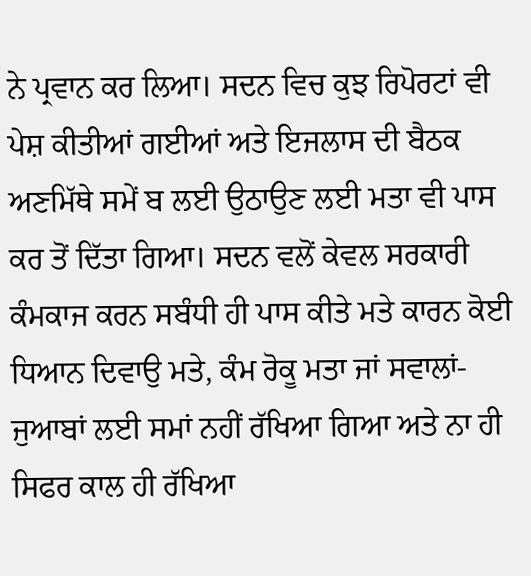ਨੇ ਪ੍ਰਵਾਨ ਕਰ ਲਿਆ। ਸਦਨ ਵਿਚ ਕੁਝ ਰਿਪੋਰਟਾਂ ਵੀ ਪੇਸ਼ ਕੀਤੀਆਂ ਗਈਆਂ ਅਤੇ ਇਜਲਾਸ ਦੀ ਬੈਠਕ ਅਣਮਿੱਥੇ ਸਮੇਂ ਬ ਲਈ ਉਠਾਉਣ ਲਈ ਮਤਾ ਵੀ ਪਾਸ ਕਰ ਤੋਂ ਦਿੱਤਾ ਗਿਆ। ਸਦਨ ਵਲੋਂ ਕੇਵਲ ਸਰਕਾਰੀ ਕੰਮਕਾਜ ਕਰਨ ਸਬੰਧੀ ਹੀ ਪਾਸ ਕੀਤੇ ਮਤੇ ਕਾਰਨ ਕੋਈ ਧਿਆਨ ਦਿਵਾਉ ਮਤੇ, ਕੰਮ ਰੋਕੂ ਮਤਾ ਜਾਂ ਸਵਾਲਾਂ-ਜੁਆਬਾਂ ਲਈ ਸਮਾਂ ਨਹੀਂ ਰੱਖਿਆ ਗਿਆ ਅਤੇ ਨਾ ਹੀ ਸਿਫਰ ਕਾਲ ਹੀ ਰੱਖਿਆ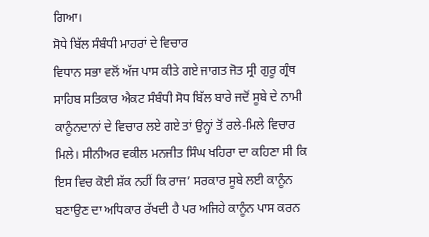ਗਿਆ।
ਸੋਧੇ ਬਿੱਲ ਸੰਬੰਧੀ ਮਾਹਰਾਂ ਦੇ ਵਿਚਾਰ
ਵਿਧਾਨ ਸਭਾ ਵਲੋਂ ਅੱਜ ਪਾਸ ਕੀਤੇ ਗਏ ਜਾਗਤ ਜੋਤ ਸ੍ਰੀ ਗੁਰੂ ਗ੍ਰੰਥ ਸਾਹਿਬ ਸਤਿਕਾਰ ਐਕਟ ਸੰਬੰਧੀ ਸੋਧ ਬਿੱਲ ਬਾਰੇ ਜਦੋਂ ਸੂਬੇ ਦੇ ਨਾਮੀ ਕਾਨੂੰਨਦਾਨਾਂ ਦੇ ਵਿਚਾਰ ਲਏ ਗਏ ਤਾਂ ਉਨ੍ਹਾਂ ਤੋਂ ਰਲੇ-ਮਿਲੇ ਵਿਚਾਰ ਮਿਲੇ। ਸੀਨੀਅਰ ਵਕੀਲ ਮਨਜੀਤ ਸਿੰਘ ਖਹਿਰਾ ਦਾ ਕਹਿਣਾ ਸੀ ਕਿ ਇਸ ਵਿਚ ਕੋਈ ਸ਼ੱਕ ਨਹੀਂ ਕਿ ਰਾਜ’ ਸਰਕਾਰ ਸੂਬੇ ਲਈ ਕਾਨੂੰਨ ਬਣਾਉਣ ਦਾ ਅਧਿਕਾਰ ਰੱਖਦੀ ਹੈ ਪਰ ਅਜਿਹੇ ਕਾਨੂੰਨ ਪਾਸ ਕਰਨ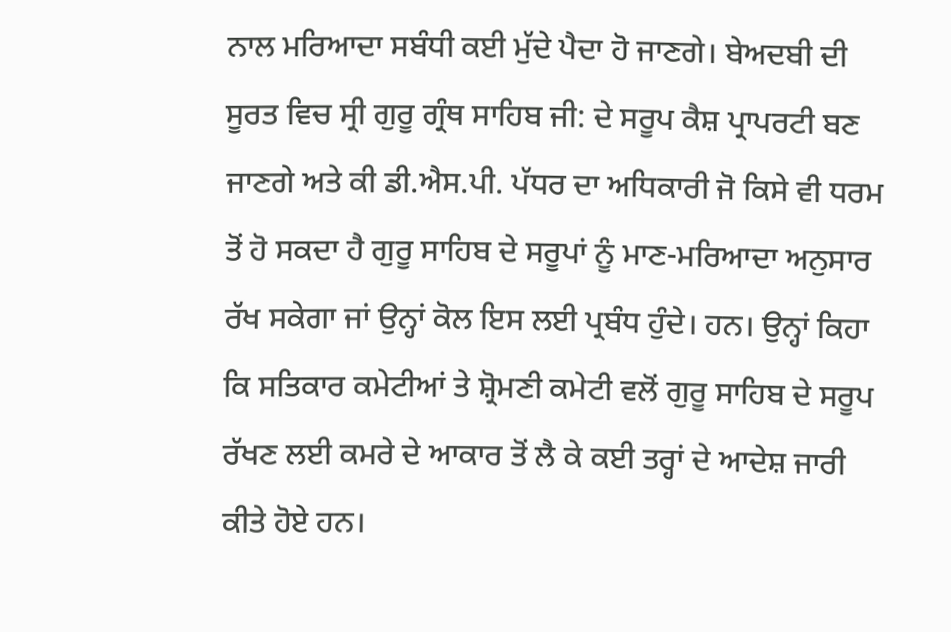ਨਾਲ ਮਰਿਆਦਾ ਸਬੰਧੀ ਕਈ ਮੁੱਦੇ ਪੈਦਾ ਹੋ ਜਾਣਗੇ। ਬੇਅਦਬੀ ਦੀ ਸੂਰਤ ਵਿਚ ਸ੍ਰੀ ਗੁਰੂ ਗ੍ਰੰਥ ਸਾਹਿਬ ਜੀ: ਦੇ ਸਰੂਪ ਕੈਸ਼ ਪ੍ਰਾਪਰਟੀ ਬਣ ਜਾਣਗੇ ਅਤੇ ਕੀ ਡੀ.ਐਸ.ਪੀ. ਪੱਧਰ ਦਾ ਅਧਿਕਾਰੀ ਜੋ ਕਿਸੇ ਵੀ ਧਰਮ ਤੋਂ ਹੋ ਸਕਦਾ ਹੈ ਗੁਰੂ ਸਾਹਿਬ ਦੇ ਸਰੂਪਾਂ ਨੂੰ ਮਾਣ-ਮਰਿਆਦਾ ਅਨੁਸਾਰ ਰੱਖ ਸਕੇਗਾ ਜਾਂ ਉਨ੍ਹਾਂ ਕੋਲ ਇਸ ਲਈ ਪ੍ਰਬੰਧ ਹੁੰਦੇ। ਹਨ। ਉਨ੍ਹਾਂ ਕਿਹਾ ਕਿ ਸਤਿਕਾਰ ਕਮੇਟੀਆਂ ਤੇ ਸ਼੍ਰੋਮਣੀ ਕਮੇਟੀ ਵਲੋਂ ਗੁਰੂ ਸਾਹਿਬ ਦੇ ਸਰੂਪ ਰੱਖਣ ਲਈ ਕਮਰੇ ਦੇ ਆਕਾਰ ਤੋਂ ਲੈ ਕੇ ਕਈ ਤਰ੍ਹਾਂ ਦੇ ਆਦੇਸ਼ ਜਾਰੀ ਕੀਤੇ ਹੋਏ ਹਨ।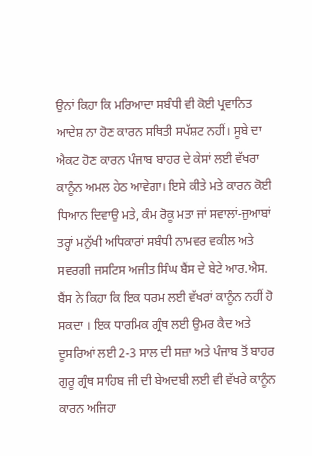ਉਨਾਂ ਕਿਹਾ ਕਿ ਮਰਿਆਦਾ ਸਬੰਧੀ ਵੀ ਕੋਈ ਪ੍ਰਵਾਨਿਤ ਆਦੇਸ਼ ਨਾ ਹੋਣ ਕਾਰਨ ਸਥਿਤੀ ਸਪੱਸ਼ਟ ਨਹੀਂ। ਸੂਬੇ ਦਾ ਐਕਟ ਹੋਣ ਕਾਰਨ ਪੰਜਾਬ ਬਾਹਰ ਦੇ ਕੇਸਾਂ ਲਈ ਵੱਖਰਾ ਕਾਨੂੰਨ ਅਮਲ ਹੇਠ ਆਵੇਗਾ। ਇਸੇ ਕੀਤੇ ਮਤੇ ਕਾਰਨ ਕੋਈ ਧਿਆਨ ਦਿਵਾਉ ਮਤੇ, ਕੰਮ ਰੋਕੂ ਮਤਾ ਜਾਂ ਸਵਾਲਾਂ-ਜੁਆਬਾਂ ਤਰ੍ਹਾਂ ਮਨੁੱਖੀ ਅਧਿਕਾਰਾਂ ਸਬੰਧੀ ਨਾਮਵਰ ਵਕੀਲ ਅਤੇ ਸਵਰਗੀ ਜਸਟਿਸ ਅਜੀਤ ਸਿੰਘ ਬੈਂਸ ਦੇ ਬੇਟੇ ਆਰ.ਐਸ. ਬੈਂਸ ਨੇ ਕਿਹਾ ਕਿ ਇਕ ਧਰਮ ਲਈ ਵੱਖਰਾਂ ਕਾਨੂੰਨ ਨਹੀਂ ਹੋ ਸਕਦਾ । ਇਕ ਧਾਰਮਿਕ ਗ੍ਰੰਥ ਲਈ ਉਮਰ ਕੈਦ ਅਤੇ ਦੂਸਰਿਆਂ ਲਈ 2-3 ਸਾਲ ਦੀ ਸਜ਼ਾ ਅਤੇ ਪੰਜਾਬ ਤੋਂ ਬਾਹਰ ਗੁਰੂ ਗ੍ਰੰਥ ਸਾਹਿਬ ਜੀ ਦੀ ਬੇਅਦਬੀ ਲਈ ਵੀ ਵੱਖਰੇ ਕਾਨੂੰਨ ਕਾਰਨ ਅਜਿਹਾ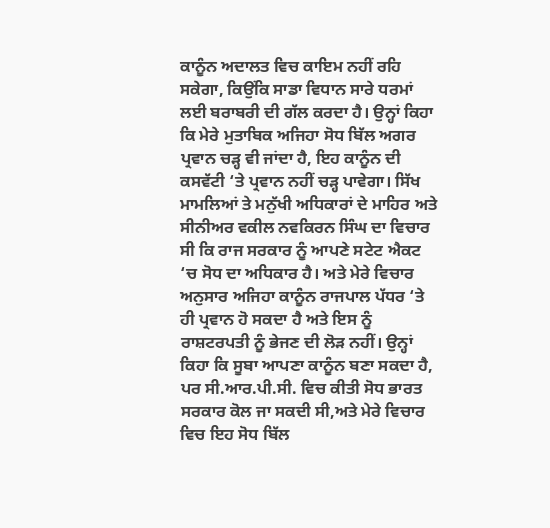ਕਾਨੂੰਨ ਅਦਾਲਤ ਵਿਚ ਕਾਇਮ ਨਹੀਂ ਰਹਿ ਸਕੇਗਾ, ਕਿਉਂਕਿ ਸਾਡਾ ਵਿਧਾਨ ਸਾਰੇ ਧਰਮਾਂ ਲਈ ਬਰਾਬਰੀ ਦੀ ਗੱਲ ਕਰਦਾ ਹੈ। ਉਨ੍ਹਾਂ ਕਿਹਾ ਕਿ ਮੇਰੇ ਮੁਤਾਬਿਕ ਅਜਿਹਾ ਸੋਧ ਬਿੱਲ ਅਗਰ ਪ੍ਰਵਾਨ ਚੜ੍ਹ ਵੀ ਜਾਂਦਾ ਹੈ, ਇਹ ਕਾਨੂੰਨ ਦੀ ਕਸਵੱਟੀ ‘ਤੇ ਪ੍ਰਵਾਨ ਨਹੀਂ ਚੜ੍ਹ ਪਾਵੇਗਾ। ਸਿੱਖ ਮਾਮਲਿਆਂ ਤੇ ਮਨੁੱਖੀ ਅਧਿਕਾਰਾਂ ਦੇ ਮਾਹਿਰ ਅਤੇ ਸੀਨੀਅਰ ਵਕੀਲ ਨਵਕਿਰਨ ਸਿੰਘ ਦਾ ਵਿਚਾਰ ਸੀ ਕਿ ਰਾਜ ਸਰਕਾਰ ਨੂੰ ਆਪਣੇ ਸਟੇਟ ਐਕਟ ‘ਚ ਸੋਧ ਦਾ ਅਧਿਕਾਰ ਹੈ। ਅਤੇ ਮੇਰੇ ਵਿਚਾਰ ਅਨੁਸਾਰ ਅਜਿਹਾ ਕਾਨੂੰਨ ਰਾਜਪਾਲ ਪੱਧਰ ‘ਤੇ ਹੀ ਪ੍ਰਵਾਨ ਹੋ ਸਕਦਾ ਹੈ ਅਤੇ ਇਸ ਨੂੰ ਰਾਸ਼ਟਰਪਤੀ ਨੂੰ ਭੇਜਣ ਦੀ ਲੋੜ ਨਹੀਂ। ਉਨ੍ਹਾਂ ਕਿਹਾ ਕਿ ਸੂਬਾ ਆਪਣਾ ਕਾਨੂੰਨ ਬਣਾ ਸਕਦਾ ਹੈ, ਪਰ ਸੀ.ਆਰ.ਪੀ.ਸੀ. ਵਿਚ ਕੀਤੀ ਸੋਧ ਭਾਰਤ ਸਰਕਾਰ ਕੋਲ ਜਾ ਸਕਦੀ ਸੀ,ਅਤੇ ਮੇਰੇ ਵਿਚਾਰ ਵਿਚ ਇਹ ਸੋਧ ਬਿੱਲ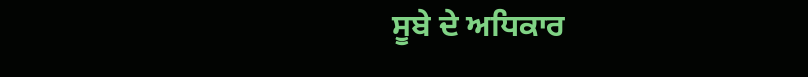ਸੂਬੇ ਦੇ ਅਧਿਕਾਰ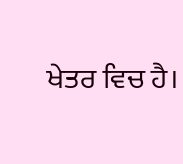ਖੇਤਰ ਵਿਚ ਹੈ।